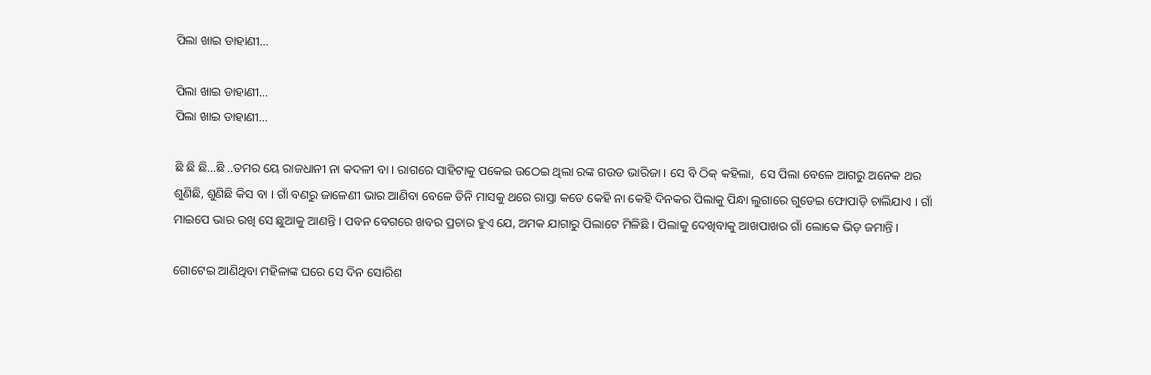ପିଲା ଖାଇ ଡାହାଣୀ…

ପିଲା ଖାଇ ଡାହାଣୀ…
ପିଲା ଖାଇ ଡାହାଣୀ…

ଛି ଛି ଛି…ଛି ..ତମର ୟେ ରାଜଧାନୀ ନା କଦଳୀ ବା । ରାଗରେ ସାହିଟାକୁ ପକେଇ ଉଠେଇ ଥିଲା ରଙ୍କ ଗଉଡ ଭାରିଜା । ସେ ବି ଠିକ୍ କହିଲା,  ସେ ପିଲା ବେଳେ ଆଗରୁ ଅନେକ ଥର ଶୁଣିଛି, ଶୁଣିଛି କିସ ବା । ଗାଁ ବଣରୁ ଜାଳେଣୀ ଭାର ଆଣିବା ବେଳେ ତିନି ମାସକୁ ଥରେ ରାସ୍ତା କଡେ କେହି ନା କେହି ଦିନକର ପିଲାକୁ ପିନ୍ଧା ଲୁଗାରେ ଗୁଡେଇ ଫୋପାଡ଼ି ଚାଲିଯାଏ । ଗାଁ ମାଇପେ ଭାର ରଖି ସେ ଛୁଆକୁ ଆଣନ୍ତି । ପବନ ବେଗରେ ଖବର ପ୍ରଚାର ହୁଏ ଯେ, ଅମକ ଯାଗାରୁ ପିଲାଟେ ମିଳିଛି । ପିଲାକୁ ଦେଖିବାକୁ ଆଖପାଖର ଗାଁ ଲୋକେ ଭିଡ଼ ଜମାନ୍ତି ।

ଗୋଟେଇ ଆଣିଥିବା ମହିଳାଙ୍କ ଘରେ ସେ ଦିନ ସୋରିଶ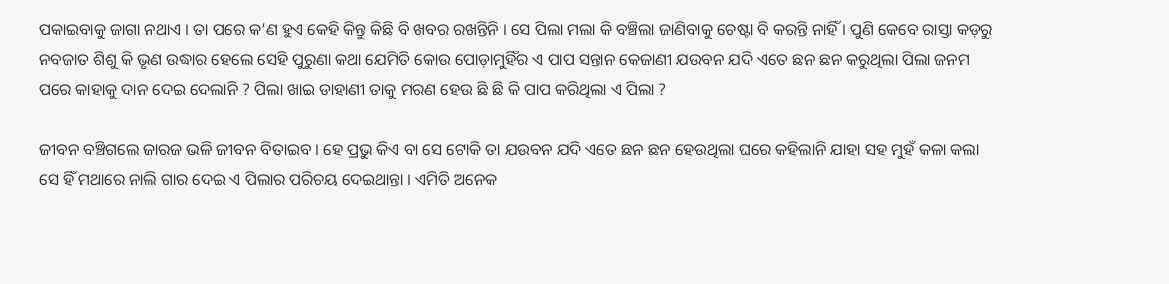ପକାଇବାକୁ ଜାଗା ନଥାଏ । ତା ପରେ କ’ଣ ହୁଏ କେହି କିନ୍ତୁ କିଛି ବି ଖବର ରଖନ୍ତିନି । ସେ ପିଲା ମଲା କି ବଞ୍ଚିଲା ଜାଣିବାକୁ ଚେଷ୍ଟା ବି କରନ୍ତି ନାହିଁ । ପୁଣି କେବେ ରାସ୍ତା କଡ଼ରୁ ନବଜାତ ଶିଶୁ କି ଭୃଣ ଉଦ୍ଧାର ହେଲେ ସେହି ପୁରୁଣା କଥା ଯେମିତି କୋଉ ପୋଡ଼ାମୁହିଁର ଏ ପାପ ସନ୍ତାନ କେଜାଣୀ ଯଉବନ ଯଦି ଏତେ ଛନ ଛନ କରୁଥିଲା ପିଲା ଜନମ ପରେ କାହାକୁ ଦାନ ଦେଇ ଦେଲାନି ? ପିଲା ଖାଇ ଡାହାଣୀ ତାକୁ ମରଣ ହେଉ ଛି ଛି କି ପାପ କରିଥିଲା ଏ ପିଲା ?

ଜୀବନ ବଞ୍ଚିଗଲେ ଜାରଜ ଭଳି ଜୀବନ ବିତାଇବ । ହେ ପ୍ରଭୁ କିଏ ବା ସେ ଟୋକି ତା ଯଉବନ ଯଦି ଏତେ ଛନ ଛନ ହେଉଥିଲା ଘରେ କହିଲାନି ଯାହା ସହ ମୁହଁ କଳା କଲା ସେ ହିଁ ମଥାରେ ନାଲି ଗାର ଦେଇ ଏ ପିଲାର ପରିଚୟ ଦେଇଥାନ୍ତା । ଏମିତି ଅନେକ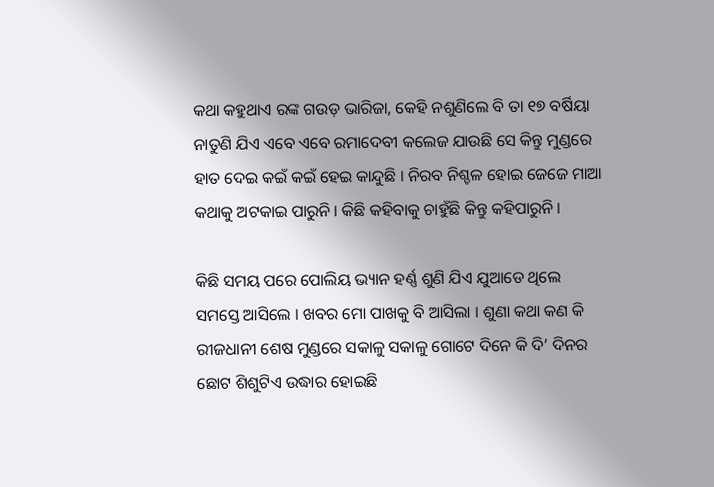କଥା କହୁଥାଏ ରଙ୍କ ଗଉଡ଼ ଭାରିଜା, କେହି ନଶୁଣିଲେ ବି ତା ୧୭ ବର୍ଷିୟା ନାତୁଣି ଯିଏ ଏବେ ଏବେ ରମାଦେବୀ କଲେଜ ଯାଉଛି ସେ କିନ୍ତୁ ମୁଣ୍ଡରେ ହାତ ଦେଇ କଇଁ କଇଁ ହେଇ କାନ୍ଦୁଛି । ନିରବ ନିଶ୍ଚଳ ହୋଇ ଜେଜେ ମାଆ କଥାକୁ ଅଟକାଇ ପାରୁନି । କିଛି କହିବାକୁ ଚାହୁଁଛି କିନ୍ତୁ କହିପାରୁନି ।

କିଛି ସମୟ ପରେ ପୋଲିୟ ଭ୍ୟାନ ହର୍ଣ୍ଣ ଶୁଣି ଯିଏ ଯୁଆଡେ ଥିଲେ ସମସ୍ତେ ଆସିଲେ । ଖବର ମୋ ପାଖକୁ ବି ଆସିଲା । ଶୁଣା କଥା କଣ କି ରୀଜଧାନୀ ଶେଷ ମୁଣ୍ଡରେ ସକାଳୁ ସକାଳୁ ଗୋଟେ ଦିନେ କି ଦି’ ଦିନର ଛୋଟ ଶିଶୁଟିଏ ଉଦ୍ଧାର ହୋଇଛି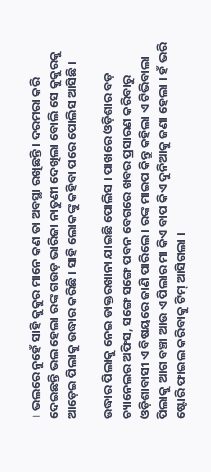। ଭଲରେ ନୁହେଁ ସାହି କୁକୁର ମାନେ କଣ ତା ଅବସ୍ଥା ରଖିଛନ୍ତି । ଦରମରା କରି ଦେଇଛନ୍ତି ଭଲ ହେଲା ରଙ୍କ ଗଉଡ଼ ଭାରିଜା ନାତୁଣୀ ଦେଖିଲା ବୋଲି ସେ କୁକୁରକୁ ଆଡ଼େଇ ପିଲାକୁ ଉଦ୍ଧାର କରିଛି । ସାହି ଲୋକଙ୍କୁ କହିବା ପରେ ପୋଲିସ ଆସିଛି ।

ଉଦ୍ଧାର ପିଲାକୁ ନେଇ ଡାକ୍ତରଖାନା ଯାଇଛି ପୋଲିସ । ପାଖରେ ଓଡ଼ିଶାର ବଡ଼ ଚ୍ୟାନେଲର ଅଫିସ, ସଙ୍ଗେ ସଙ୍ଗେ ପବନ ବେଗରେ ଖବର ପ୍ରସାରଣ କରିବାରୁ ଓଡ଼ିଶାବାସୀ ଏ ବିଷୟରେ ଜାଣି ପାରିଲେ । ରଙ୍କ ମାଇପ କିନ୍ତୁ କହିଲା ଏ ଟିଭିବାଲା ପିଲାକୁ ଆଗ ବଞ୍ଚା ଆଉ ଏ ପିଲାର ମା କିଏ ବାପ କିଏ ଦୁନିଆକୁ ଜଣା ହେଲା । ହଁ ଭରି ଷ୍ଟୋରି ଫାଇଲ କରିବାକୁ ଟିମ୍ ଆସିଗଲା ।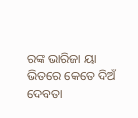ରଙ୍କ ଭାରିଜା ୟା ଭିତରେ କେତେ ଦିଅଁ ଦେବତା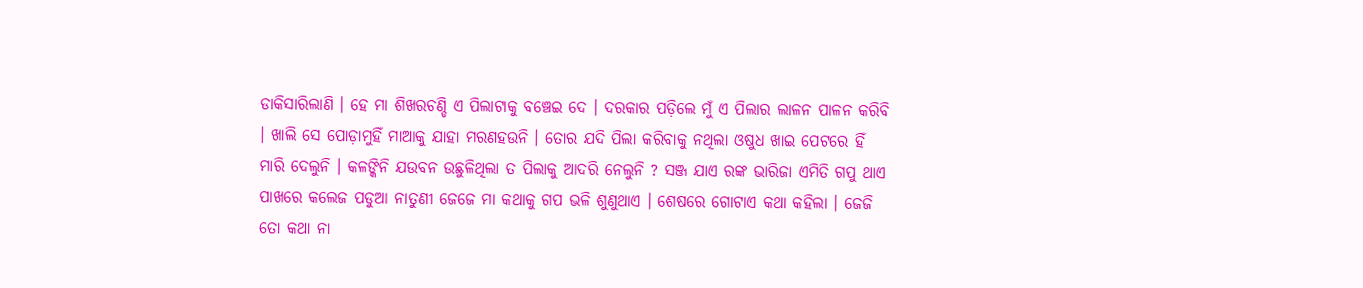ଡାକିସାରିଲାଣି । ହେ ମା ଶିଖରଚଣ୍ଡି ଏ ପିଲାଟାକୁ ବଞ୍ଚେଇ ଦେ । ଦରକାର ପଡ଼ିଲେ ମୁଁ ଏ ପିଲାର ଲାଳନ ପାଳନ କରିବି । ଖାଲି ସେ ପୋଡ଼ାମୁହିଁ ମାଆକୁ ଯାହା ମରଣହଉନି । ତୋର ଯଦି ପିଲା କରିବାକୁ ନଥିଲା ଓଷୁଧ ଖାଇ ପେଟରେ ହିଁ ମାରି ଦେଲୁନି । କଳଙ୍କିନି ଯଉବନ ଉଛୁଳିଥିଲା ତ ପିଲାକୁ ଆଦରି ନେଲୁନି ? ସଞ୍ଜ ଯାଏ ରଙ୍କ ଭାରିଜା ଏମିତି ଗପୁ ଥାଏ ପାଖରେ କଲେଜ ପଡୁଆ ନାତୁଣୀ ଜେଜେ ମା କଥାକୁ ଗପ ଭଳି ଶୁଣୁଥାଏ । ଶେଷରେ ଗୋଟାଏ କଥା କହିଲା । ଜେଜି ତୋ କଥା ନା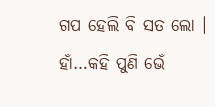ଗପ ହେଲି ବି ସତ ଲୋ । ହାଁ…କହି ପୁଣି ଭେଁ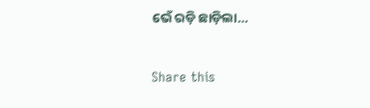ଭେଁ ରଡ଼ି ଛାଡ଼ିଲା…

Share this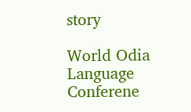story

World Odia Language Conferene